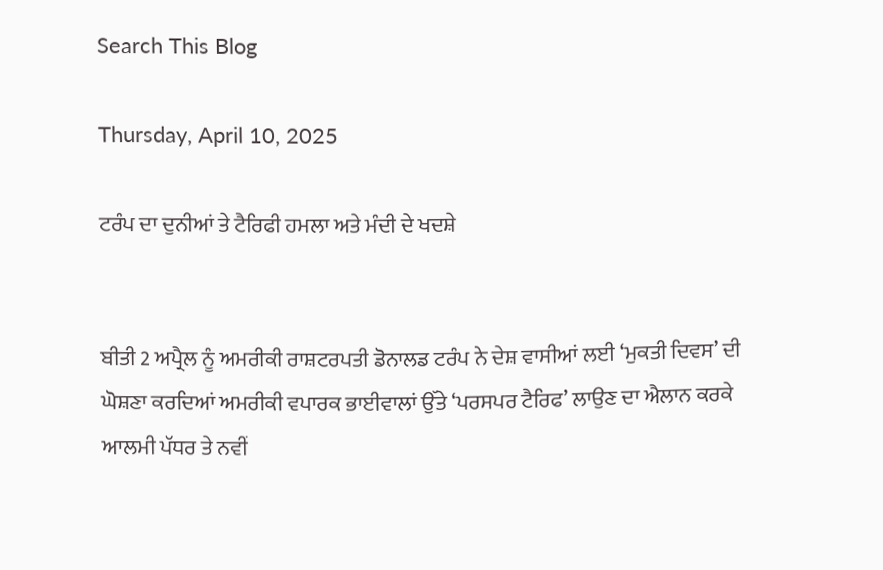Search This Blog

Thursday, April 10, 2025

ਟਰੰਪ ਦਾ ਦੁਨੀਆਂ ਤੇ ਟੈਰਿਫੀ ਹਮਲਾ ਅਤੇ ਮੰਦੀ ਦੇ ਖਦਸ਼ੇ


ਬੀਤੀ 2 ਅਪ੍ਰੈਲ ਨੂੰ ਅਮਰੀਕੀ ਰਾਸ਼ਟਰਪਤੀ ਡੋਨਾਲਡ ਟਰੰਪ ਨੇ ਦੇਸ਼ ਵਾਸੀਆਂ ਲਈ ‘ਮੁਕਤੀ ਦਿਵਸ’ ਦੀ ਘੋਸ਼ਣਾ ਕਰਦਿਆਂ ਅਮਰੀਕੀ ਵਪਾਰਕ ਭਾਈਵਾਲਾਂ ਉੱਤੇ ‘ਪਰਸਪਰ ਟੈਰਿਫ’ ਲਾਉਣ ਦਾ ਐਲਾਨ ਕਰਕੇ ਆਲਮੀ ਪੱਧਰ ਤੇ ਨਵੀਂ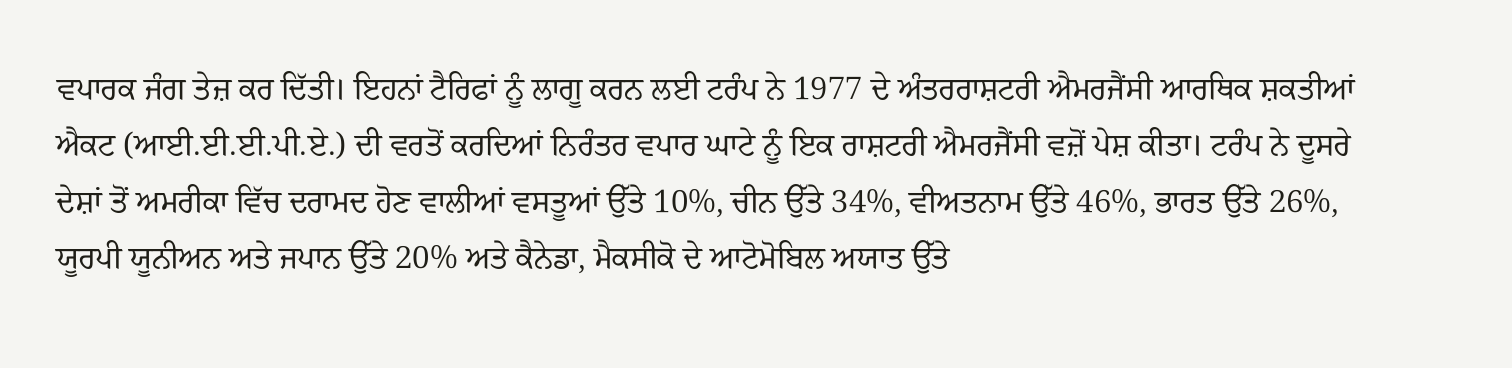ਵਪਾਰਕ ਜੰਗ ਤੇਜ਼ ਕਰ ਦਿੱਤੀ। ਇਹਨਾਂ ਟੈਰਿਫਾਂ ਨੂੰ ਲਾਗੂ ਕਰਨ ਲਈ ਟਰੰਪ ਨੇ 1977 ਦੇ ਅੰਤਰਰਾਸ਼ਟਰੀ ਐਮਰਜੈਂਸੀ ਆਰਥਿਕ ਸ਼ਕਤੀਆਂ ਐਕਟ (ਆਈ.ਈ.ਈ.ਪੀ.ਏ.) ਦੀ ਵਰਤੋਂ ਕਰਦਿਆਂ ਨਿਰੰਤਰ ਵਪਾਰ ਘਾਟੇ ਨੂੰ ਇਕ ਰਾਸ਼ਟਰੀ ਐਮਰਜੈਂਸੀ ਵਜ਼ੋਂ ਪੇਸ਼ ਕੀਤਾ। ਟਰੰਪ ਨੇ ਦੂਸਰੇ ਦੇਸ਼ਾਂ ਤੋਂ ਅਮਰੀਕਾ ਵਿੱਚ ਦਰਾਮਦ ਹੋਣ ਵਾਲੀਆਂ ਵਸਤੂਆਂ ਉੱਤੇ 10%, ਚੀਨ ਉੱਤੇ 34%, ਵੀਅਤਨਾਮ ਉੱਤੇ 46%, ਭਾਰਤ ਉੱਤੇ 26%, ਯੂਰਪੀ ਯੂਨੀਅਨ ਅਤੇ ਜਪਾਨ ਉੱਤੇ 20% ਅਤੇ ਕੈਨੇਡਾ, ਮੈਕਸੀਕੋ ਦੇ ਆਟੋਮੋਬਿਲ ਅਯਾਤ ਉੱਤੇ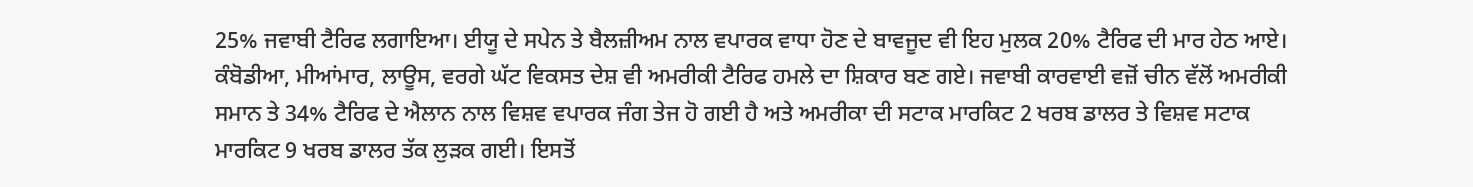25% ਜਵਾਬੀ ਟੈਰਿਫ ਲਗਾਇਆ। ਈਯੂ ਦੇ ਸਪੇਨ ਤੇ ਬੈਲਜ਼ੀਅਮ ਨਾਲ ਵਪਾਰਕ ਵਾਧਾ ਹੋਣ ਦੇ ਬਾਵਜੂਦ ਵੀ ਇਹ ਮੁਲਕ 20% ਟੈਰਿਫ ਦੀ ਮਾਰ ਹੇਠ ਆਏ। ਕੰਬੋਡੀਆ, ਮੀਆਂਮਾਰ, ਲਾਊਸ, ਵਰਗੇ ਘੱਟ ਵਿਕਸਤ ਦੇਸ਼ ਵੀ ਅਮਰੀਕੀ ਟੈਰਿਫ ਹਮਲੇ ਦਾ ਸ਼ਿਕਾਰ ਬਣ ਗਏ। ਜਵਾਬੀ ਕਾਰਵਾਈ ਵਜ਼ੋਂ ਚੀਨ ਵੱਲੋਂ ਅਮਰੀਕੀ ਸਮਾਨ ਤੇ 34% ਟੈਰਿਫ ਦੇ ਐਲਾਨ ਨਾਲ ਵਿਸ਼ਵ ਵਪਾਰਕ ਜੰਗ ਤੇਜ ਹੋ ਗਈ ਹੈ ਅਤੇ ਅਮਰੀਕਾ ਦੀ ਸਟਾਕ ਮਾਰਕਿਟ 2 ਖਰਬ ਡਾਲਰ ਤੇ ਵਿਸ਼ਵ ਸਟਾਕ ਮਾਰਕਿਟ 9 ਖਰਬ ਡਾਲਰ ਤੱਕ ਲੁੜਕ ਗਈ। ਇਸਤੋਂ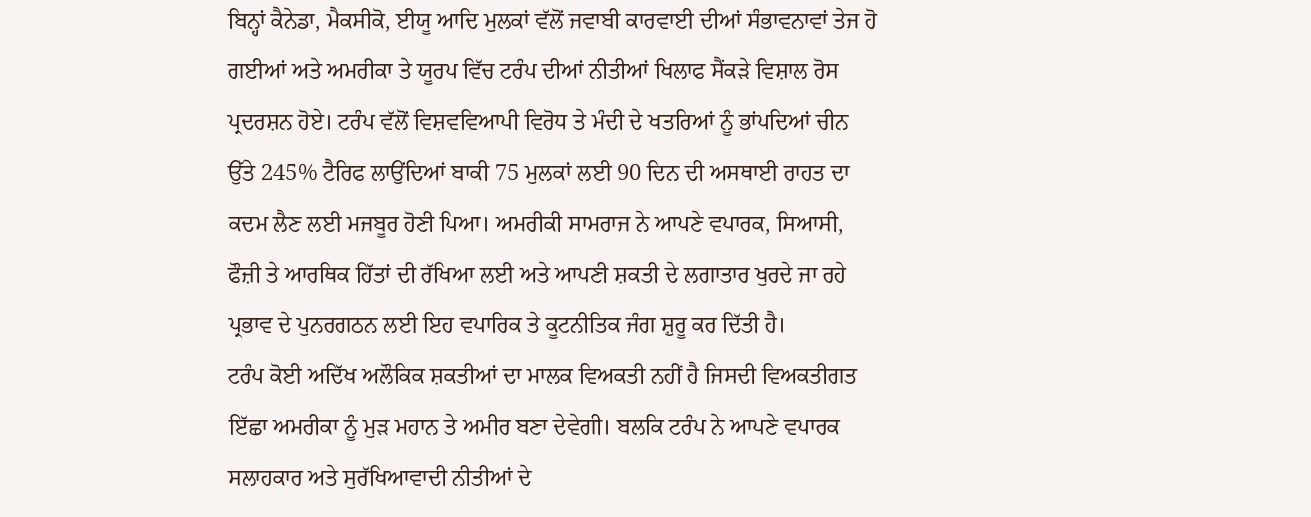ਬਿਨ੍ਹਾਂ ਕੈਨੇਡਾ, ਮੈਕਸੀਕੋ, ਈਯੂ ਆਦਿ ਮੁਲਕਾਂ ਵੱਲੋਂ ਜਵਾਬੀ ਕਾਰਵਾਈ ਦੀਆਂ ਸੰਭਾਵਨਾਵਾਂ ਤੇਜ ਹੋ ਗਈਆਂ ਅਤੇ ਅਮਰੀਕਾ ਤੇ ਯੂਰਪ ਵਿੱਚ ਟਰੰਪ ਦੀਆਂ ਨੀਤੀਆਂ ਖਿਲਾਫ ਸੈਂਕੜੇ ਵਿਸ਼ਾਲ ਰੋਸ ਪ੍ਰਦਰਸ਼ਨ ਹੋਏ। ਟਰੰਪ ਵੱਲੋਂ ਵਿਸ਼ਵਵਿਆਪੀ ਵਿਰੋਧ ਤੇ ਮੰਦੀ ਦੇ ਖਤਰਿਆਂ ਨੂੰ ਭਾਂਪਦਿਆਂ ਚੀਨ ਉੱਤੇ 245% ਟੈਰਿਫ ਲਾਉਂਦਿਆਂ ਬਾਕੀ 75 ਮੁਲਕਾਂ ਲਈ 90 ਦਿਨ ਦੀ ਅਸਥਾਈ ਰਾਹਤ ਦਾ ਕਦਮ ਲੈਣ ਲਈ ਮਜਬੂਰ ਹੋਣੀ ਪਿਆ। ਅਮਰੀਕੀ ਸਾਮਰਾਜ ਨੇ ਆਪਣੇ ਵਪਾਰਕ, ਸਿਆਸੀ, ਫੌਜ਼ੀ ਤੇ ਆਰਥਿਕ ਹਿੱਤਾਂ ਦੀ ਰੱਖਿਆ ਲਈ ਅਤੇ ਆਪਣੀ ਸ਼ਕਤੀ ਦੇ ਲਗਾਤਾਰ ਖੁਰਦੇ ਜਾ ਰਹੇ ਪ੍ਰਭਾਵ ਦੇ ਪੁਨਰਗਠਨ ਲਈ ਇਹ ਵਪਾਰਿਕ ਤੇ ਕੂਟਨੀਤਿਕ ਜੰਗ ਸ਼ੁਰੂ ਕਰ ਦਿੱਤੀ ਹੈ।
ਟਰੰਪ ਕੋਈ ਅਦਿੱਖ ਅਲੌਕਿਕ ਸ਼ਕਤੀਆਂ ਦਾ ਮਾਲਕ ਵਿਅਕਤੀ ਨਹੀਂ ਹੈ ਜਿਸਦੀ ਵਿਅਕਤੀਗਤ ਇੱਛਾ ਅਮਰੀਕਾ ਨੂੰ ਮੁੜ ਮਹਾਨ ਤੇ ਅਮੀਰ ਬਣਾ ਦੇਵੇਗੀ। ਬਲਕਿ ਟਰੰਪ ਨੇ ਆਪਣੇ ਵਪਾਰਕ ਸਲਾਹਕਾਰ ਅਤੇ ਸੁਰੱਖਿਆਵਾਦੀ ਨੀਤੀਆਂ ਦੇ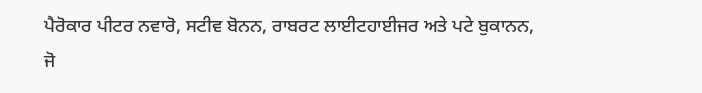ਪੈਰੋਕਾਰ ਪੀਟਰ ਨਵਾਰੋ, ਸਟੀਵ ਬੋਨਨ, ਰਾਬਰਟ ਲਾਈਟਹਾਈਜਰ ਅਤੇ ਪਟੇ ਬੁਕਾਨਨ, ਜੋ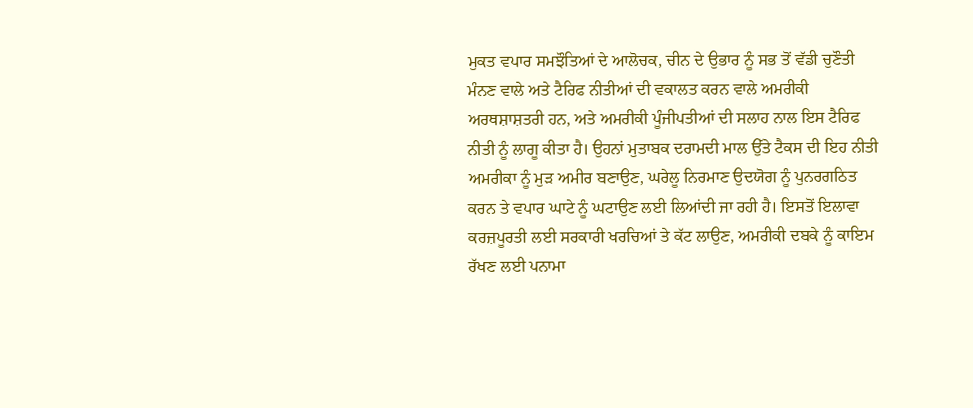ਮੁਕਤ ਵਪਾਰ ਸਮਝੌਤਿਆਂ ਦੇ ਆਲੋਚਕ, ਚੀਨ ਦੇ ਉਭਾਰ ਨੂੰ ਸਭ ਤੋਂ ਵੱਡੀ ਚੁਣੌਤੀ ਮੰਨਣ ਵਾਲੇ ਅਤੇ ਟੈਰਿਫ ਨੀਤੀਆਂ ਦੀ ਵਕਾਲਤ ਕਰਨ ਵਾਲੇ ਅਮਰੀਕੀ ਅਰਥਸ਼ਾਸ਼ਤਰੀ ਹਨ, ਅਤੇ ਅਮਰੀਕੀ ਪੂੰਜੀਪਤੀਆਂ ਦੀ ਸਲਾਹ ਨਾਲ ਇਸ ਟੈਰਿਫ ਨੀਤੀ ਨੂੰ ਲਾਗੂ ਕੀਤਾ ਹੈ। ਉਹਨਾਂ ਮੁਤਾਬਕ ਦਰਾਮਦੀ ਮਾਲ ਉੱਤੇ ਟੈਕਸ ਦੀ ਇਹ ਨੀਤੀ ਅਮਰੀਕਾ ਨੂੰ ਮੁੜ ਅਮੀਰ ਬਣਾਉਣ, ਘਰੇਲੂ ਨਿਰਮਾਣ ਉਦਯੋਗ ਨੂੰ ਪੁਨਰਗਠਿਤ ਕਰਨ ਤੇ ਵਪਾਰ ਘਾਟੇ ਨੂੰ ਘਟਾਉਣ ਲਈ ਲਿਆਂਦੀ ਜਾ ਰਹੀ ਹੈ। ਇਸਤੋਂ ਇਲਾਵਾ ਕਰਜ਼ਪੂਰਤੀ ਲਈ ਸਰਕਾਰੀ ਖਰਚਿਆਂ ਤੇ ਕੱਟ ਲਾਉਣ, ਅਮਰੀਕੀ ਦਬਕੇ ਨੂੰ ਕਾਇਮ ਰੱਖਣ ਲਈ ਪਨਾਮਾ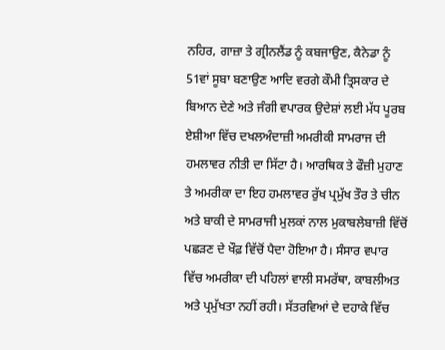ਨਹਿਰ, ਗਾਜ਼ਾ ਤੇ ਗ੍ਰੀਨਲੈਂਡ ਨੂੰ ਕਬਜਾਉਣ, ਕੈਨੇਡਾ ਨੂੰ 51ਵਾਂ ਸੂਬਾ ਬਣਾਉਣ ਆਦਿ ਵਰਗੇ ਕੌਮੀ ਤ੍ਰਿਸਕਾਰ ਦੇ ਬਿਆਨ ਦੇਣੇ ਅਤੇ ਜੰਗੀ ਵਪਾਰਕ ਉਦੇਸ਼ਾਂ ਲਈ ਮੱਧ ਪੂਰਬ ਏਸ਼ੀਆ ਵਿੱਚ ਦਖਲਅੰਦਾਜ਼ੀ ਅਮਰੀਕੀ ਸਾਮਰਾਜ ਦੀ ਹਮਲਾਵਰ ਨੀਤੀ ਦਾ ਸਿੱਟਾ ਹੈ। ਆਰਥਿਕ ਤੇ ਫੌਜ਼ੀ ਮੁਹਾਣ ਤੇ ਅਮਰੀਕਾ ਦਾ ਇਹ ਹਮਲਾਵਰ ਰੁੱਖ ਪ੍ਰਮੁੱਖ ਤੌਰ ਤੇ ਚੀਨ ਅਤੇ ਬਾਕੀ ਦੇ ਸਾਮਰਾਜੀ ਮੁਲਕਾਂ ਨਾਲ ਮੁਕਾਬਲੇਬਾਜ਼ੀ ਵਿੱਚੋਂ ਪਛੜਣ ਦੇ ਖੌਫ਼ ਵਿੱਚੋਂ ਪੈਦਾ ਹੋਇਆ ਹੈ। ਸੰਸਾਰ ਵਪਾਰ ਵਿੱਚ ਅਮਰੀਕਾ ਦੀ ਪਹਿਲਾਂ ਵਾਲੀ ਸਮਰੱਥਾ, ਕਾਬਲੀਅਤ ਅਤੇ ਪ੍ਰਮੁੱਖਤਾ ਨਹੀਂ ਰਹੀ। ਸੱਤਰਵਿਆਂ ਦੇ ਦਹਾਕੇ ਵਿੱਚ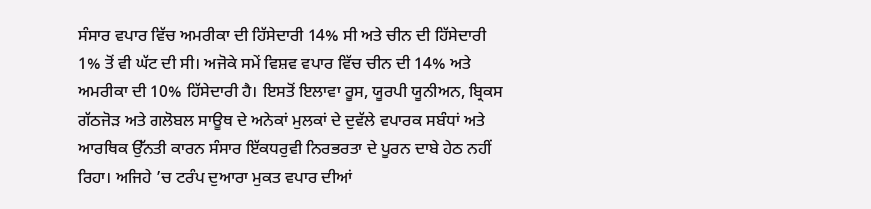ਸੰਸਾਰ ਵਪਾਰ ਵਿੱਚ ਅਮਰੀਕਾ ਦੀ ਹਿੱਸੇਦਾਰੀ 14% ਸੀ ਅਤੇ ਚੀਨ ਦੀ ਹਿੱਸੇਦਾਰੀ 1% ਤੋਂ ਵੀ ਘੱਟ ਦੀ ਸੀ। ਅਜੋਕੇ ਸਮੇਂ ਵਿਸ਼ਵ ਵਪਾਰ ਵਿੱਚ ਚੀਨ ਦੀ 14% ਅਤੇ ਅਮਰੀਕਾ ਦੀ 10% ਹਿੱਸੇਦਾਰੀ ਹੈ। ਇਸਤੋਂ ਇਲਾਵਾ ਰੂਸ, ਯੂਰਪੀ ਯੂਨੀਅਨ, ਬ੍ਰਿਕਸ ਗੱਠਜੋੜ ਅਤੇ ਗਲੋਬਲ ਸਾਊਥ ਦੇ ਅਨੇਕਾਂ ਮੁਲਕਾਂ ਦੇ ਦੁਵੱਲੇ ਵਪਾਰਕ ਸਬੰਧਾਂ ਅਤੇ ਆਰਥਿਕ ਉੱਨਤੀ ਕਾਰਨ ਸੰਸਾਰ ਇੱਕਧਰੁਵੀ ਨਿਰਭਰਤਾ ਦੇ ਪੂਰਨ ਦਾਬੇ ਹੇਠ ਨਹੀਂ ਰਿਹਾ। ਅਜਿਹੇ ’ਚ ਟਰੰਪ ਦੁਆਰਾ ਮੁਕਤ ਵਪਾਰ ਦੀਆਂ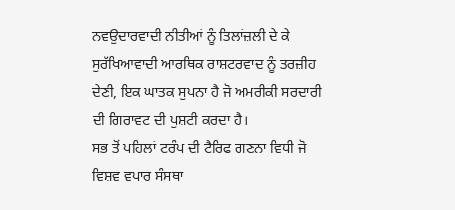ਨਵਉਦਾਰਵਾਦੀ ਨੀਤੀਆਂ ਨੂੰ ਤਿਲਾਂਜ਼ਲੀ ਦੇ ਕੇ ਸੁਰੱਖਿਆਵਾਦੀ ਆਰਥਿਕ ਰਾਸ਼ਟਰਵਾਦ ਨੂੰ ਤਰਜ਼ੀਹ ਦੇਣੀ, ਇਕ ਘਾਤਕ ਸੁਪਨਾ ਹੈ ਜੋ ਅਮਰੀਕੀ ਸਰਦਾਰੀ ਦੀ ਗਿਰਾਵਟ ਦੀ ਪੁਸ਼ਟੀ ਕਰਦਾ ਹੈ।
ਸਭ ਤੋਂ ਪਹਿਲਾਂ ਟਰੰਪ ਦੀ ਟੈਰਿਫ ਗਣਨਾ ਵਿਧੀ ਜੋ ਵਿਸ਼ਵ ਵਪਾਰ ਸੰਸਥਾ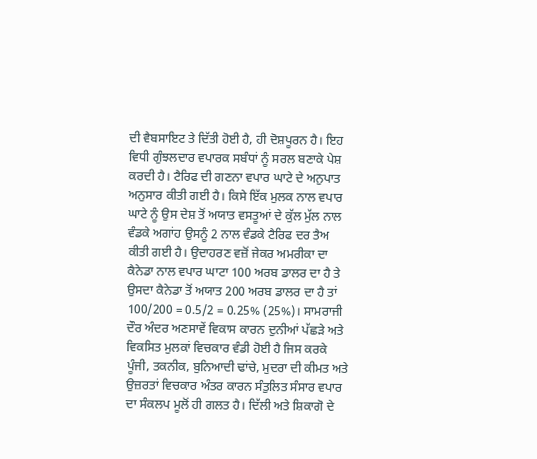ਦੀ ਵੈਬਸਾਇਟ ਤੇ ਦਿੱਤੀ ਹੋਈ ਹੈ, ਹੀ ਦੋਸ਼ਪੂਰਨ ਹੈ। ਇਹ ਵਿਧੀ ਗੁੰਝਲਦਾਰ ਵਪਾਰਕ ਸਬੰਧਾਂ ਨੂੰ ਸਰਲ ਬਣਾਕੇ ਪੇਸ਼ ਕਰਦੀ ਹੈ। ਟੈਰਿਫ ਦੀ ਗਣਨਾ ਵਪਾਰ ਘਾਟੇ ਦੇ ਅਨੁਪਾਤ ਅਨੁਸਾਰ ਕੀਤੀ ਗਈ ਹੈ। ਕਿਸੇ ਇੱਕ ਮੁਲਕ ਨਾਲ ਵਪਾਰ ਘਾਟੇ ਨੂੰ ਉਸ ਦੇਸ਼ ਤੋਂ ਅਯਾਤ ਵਸਤੂਆਂ ਦੇ ਕੁੱਲ ਮੁੱਲ ਨਾਲ ਵੰਡਕੇ ਅਗਾਂਹ ਉਸਨੂੰ 2 ਨਾਲ ਵੰਡਕੇ ਟੈਰਿਫ ਦਰ ਤੈਅ ਕੀਤੀ ਗਈ ਹੈ। ਉਦਾਹਰਣ ਵਜ਼ੋਂ ਜੇਕਰ ਅਮਰੀਕਾ ਦਾ ਕੈਨੇਡਾ ਨਾਲ ਵਪਾਰ ਘਾਟਾ 100 ਅਰਬ ਡਾਲਰ ਦਾ ਹੈ ਤੇ ਉਸਦਾ ਕੈਨੇਡਾ ਤੋਂ ਅਯਾਤ 200 ਅਰਬ ਡਾਲਰ ਦਾ ਹੈ ਤਾਂ 100/200 = 0.5/2 = 0.25% (25%)। ਸਾਮਰਾਜੀ ਦੌਰ ਅੰਦਰ ਅਣਸਾਵੇਂ ਵਿਕਾਸ ਕਾਰਨ ਦੁਨੀਆਂ ਪੱਛੜੇ ਅਤੇ ਵਿਕਸਿਤ ਮੁਲਕਾਂ ਵਿਚਕਾਰ ਵੰਡੀ ਹੋਈ ਹੈ ਜਿਸ ਕਰਕੇ ਪੂੰਜੀ, ਤਕਨੀਕ, ਬੁਨਿਆਦੀ ਢਾਂਚੇ, ਮੁਦਰਾ ਦੀ ਕੀਮਤ ਅਤੇ ਉਜ਼ਰਤਾਂ ਵਿਚਕਾਰ ਅੰਤਰ ਕਾਰਨ ਸੰਤੁਲਿਤ ਸੰਸਾਰ ਵਪਾਰ ਦਾ ਸੰਕਲਪ ਮੂਲੋਂ ਹੀ ਗਲਤ ਹੈ। ਦਿੱਲੀ ਅਤੇ ਸ਼ਿਕਾਗੋ ਦੇ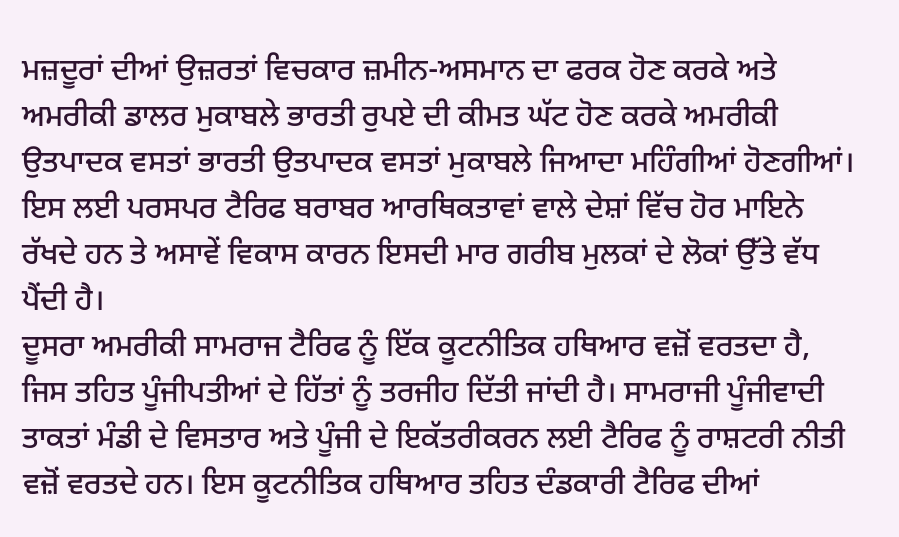ਮਜ਼ਦੂਰਾਂ ਦੀਆਂ ਉਜ਼ਰਤਾਂ ਵਿਚਕਾਰ ਜ਼ਮੀਨ-ਅਸਮਾਨ ਦਾ ਫਰਕ ਹੋਣ ਕਰਕੇ ਅਤੇ ਅਮਰੀਕੀ ਡਾਲਰ ਮੁਕਾਬਲੇ ਭਾਰਤੀ ਰੁਪਏ ਦੀ ਕੀਮਤ ਘੱਟ ਹੋਣ ਕਰਕੇ ਅਮਰੀਕੀ ਉਤਪਾਦਕ ਵਸਤਾਂ ਭਾਰਤੀ ਉਤਪਾਦਕ ਵਸਤਾਂ ਮੁਕਾਬਲੇ ਜਿਆਦਾ ਮਹਿੰਗੀਆਂ ਹੋਣਗੀਆਂ। ਇਸ ਲਈ ਪਰਸਪਰ ਟੈਰਿਫ ਬਰਾਬਰ ਆਰਥਿਕਤਾਵਾਂ ਵਾਲੇ ਦੇਸ਼ਾਂ ਵਿੱਚ ਹੋਰ ਮਾਇਨੇ ਰੱਖਦੇ ਹਨ ਤੇ ਅਸਾਵੇਂ ਵਿਕਾਸ ਕਾਰਨ ਇਸਦੀ ਮਾਰ ਗਰੀਬ ਮੁਲਕਾਂ ਦੇ ਲੋਕਾਂ ਉੱਤੇ ਵੱਧ ਪੈਂਦੀ ਹੈ।
ਦੂਸਰਾ ਅਮਰੀਕੀ ਸਾਮਰਾਜ ਟੈਰਿਫ ਨੂੰ ਇੱਕ ਕੂਟਨੀਤਿਕ ਹਥਿਆਰ ਵਜ਼ੋਂ ਵਰਤਦਾ ਹੈ, ਜਿਸ ਤਹਿਤ ਪੂੰਜੀਪਤੀਆਂ ਦੇ ਹਿੱਤਾਂ ਨੂੰ ਤਰਜੀਹ ਦਿੱਤੀ ਜਾਂਦੀ ਹੈ। ਸਾਮਰਾਜੀ ਪੂੰਜੀਵਾਦੀ ਤਾਕਤਾਂ ਮੰਡੀ ਦੇ ਵਿਸਤਾਰ ਅਤੇ ਪੂੰਜੀ ਦੇ ਇਕੱਤਰੀਕਰਨ ਲਈ ਟੈਰਿਫ ਨੂੰ ਰਾਸ਼ਟਰੀ ਨੀਤੀ ਵਜ਼ੋਂ ਵਰਤਦੇ ਹਨ। ਇਸ ਕੂਟਨੀਤਿਕ ਹਥਿਆਰ ਤਹਿਤ ਦੰਡਕਾਰੀ ਟੈਰਿਫ ਦੀਆਂ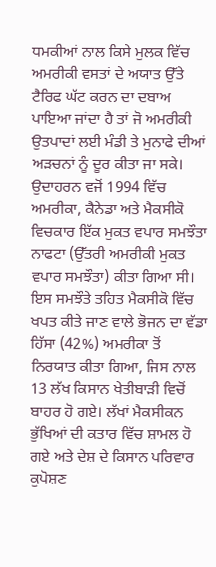ਧਮਕੀਆਂ ਨਾਲ ਕਿਸੇ ਮੁਲਕ ਵਿੱਚ ਅਮਰੀਕੀ ਵਸਤਾਂ ਦੇ ਅਯਾਤ ਉੱਤੇ ਟੈਰਿਫ ਘੱਟ ਕਰਨ ਦਾ ਦਬਾਅ ਪਾਇਆ ਜਾਂਦਾ ਹੈ ਤਾਂ ਜੋ ਅਮਰੀਕੀ ਉਤਪਾਦਾਂ ਲਈ ਮੰਡੀ ਤੇ ਮੁਨਾਫੇ ਦੀਆਂ ਅੜਚਨਾਂ ਨੂੰ ਦੂਰ ਕੀਤਾ ਜਾ ਸਕੇ। ਉਦਾਹਰਨ ਵਜੋਂ 1994 ਵਿੱਚ ਅਮਰੀਕਾ, ਕੈਨੇਡਾ ਅਤੇ ਮੈਕਸੀਕੋ ਵਿਚਕਾਰ ਇੱਕ ਮੁਕਤ ਵਪਾਰ ਸਮਝੌਤਾ ਨਾਫਟਾ (ਉੱਤਰੀ ਅਮਰੀਕੀ ਮੁਕਤ ਵਪਾਰ ਸਮਝੌਤਾ) ਕੀਤਾ ਗਿਆ ਸੀ। ਇਸ ਸਮਝੌਤੇ ਤਹਿਤ ਮੈਕਸੀਕੋ ਵਿੱਚ ਖਪਤ ਕੀਤੇ ਜਾਣ ਵਾਲੇ ਭੋਜਨ ਦਾ ਵੱਡਾ ਹਿੱਸਾ (42%) ਅਮਰੀਕਾ ਤੋਂ ਨਿਰਯਾਤ ਕੀਤਾ ਗਿਆ, ਜਿਸ ਨਾਲ 13 ਲੱਖ ਕਿਸਾਨ ਖੇਤੀਬਾੜੀ ਵਿਚੋਂ ਬਾਹਰ ਹੋ ਗਏ। ਲੱਖਾਂ ਮੈਕਸੀਕਨ ਭੁੱਖਿਆਂ ਦੀ ਕਤਾਰ ਵਿੱਚ ਸ਼ਾਮਲ ਹੋ ਗਏ ਅਤੇ ਦੇਸ਼ ਦੇ ਕਿਸਾਨ ਪਰਿਵਾਰ ਕੁਪੋਸ਼ਣ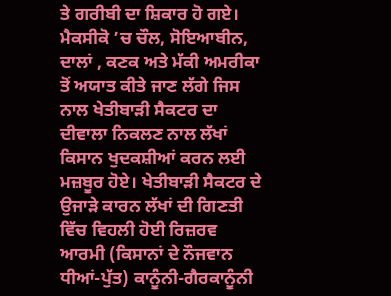ਤੇ ਗਰੀਬੀ ਦਾ ਸ਼ਿਕਾਰ ਹੋ ਗਏ। ਮੈਕਸੀਕੋ ’ਚ ਚੌਲ, ਸੋਇਆਬੀਨ, ਦਾਲਾਂ , ਕਣਕ ਅਤੇ ਮੱਕੀ ਅਮਰੀਕਾ ਤੋਂ ਅਯਾਤ ਕੀਤੇ ਜਾਣ ਲੱਗੇ ਜਿਸ ਨਾਲ ਖੇਤੀਬਾੜੀ ਸੈਕਟਰ ਦਾ ਦੀਵਾਲਾ ਨਿਕਲਣ ਨਾਲ ਲੱਖਾਂ ਕਿਸਾਨ ਖੁਦਕਸ਼ੀਆਂ ਕਰਨ ਲਈ ਮਜ਼ਬੂਰ ਹੋਏ। ਖੇਤੀਬਾੜੀ ਸੈਕਟਰ ਦੇ ਉਜਾੜੇ ਕਾਰਨ ਲੱਖਾਂ ਦੀ ਗਿਣਤੀ ਵਿੱਚ ਵਿਹਲੀ ਹੋਈ ਰਿਜ਼ਰਵ ਆਰਮੀ (ਕਿਸਾਨਾਂ ਦੇ ਨੌਜਵਾਨ ਧੀਆਂ-ਪੁੱਤ) ਕਾਨੂੰਨੀ-ਗੈਰਕਾਨੂੰਨੀ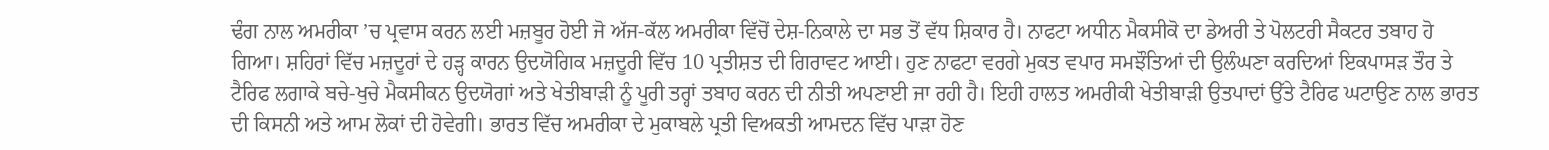ਢੰਗ ਨਾਲ ਅਮਰੀਕਾ ’ਚ ਪ੍ਰਵਾਸ ਕਰਨ ਲਈ ਮਜ਼ਬੂਰ ਹੋਈ ਜੋ ਅੱਜ-ਕੱਲ ਅਮਰੀਕਾ ਵਿੱਚੋਂ ਦੇਸ਼-ਨਿਕਾਲੇ ਦਾ ਸਭ ਤੋਂ ਵੱਧ ਸ਼ਿਕਾਰ ਹੈ। ਨਾਫਟਾ ਅਧੀਨ ਮੈਕਸੀਕੋ ਦਾ ਡੇਅਰੀ ਤੇ ਪੋਲਟਰੀ ਸੈਕਟਰ ਤਬਾਹ ਹੋ ਗਿਆ। ਸ਼ਹਿਰਾਂ ਵਿੱਚ ਮਜ਼ਦੂਰਾਂ ਦੇ ਹੜ੍ਹ ਕਾਰਨ ਉਦਯੋਗਿਕ ਮਜ਼ਦੂਰੀ ਵਿੱਚ 10 ਪ੍ਰਤੀਸ਼ਤ ਦੀ ਗਿਰਾਵਟ ਆਈ। ਹੁਣ ਨਾਫਟਾ ਵਰਗੇ ਮੁਕਤ ਵਪਾਰ ਸਮਝੌਤਿਆਂ ਦੀ ਉਲੰਘਣਾ ਕਰਦਿਆਂ ਇਕਪਾਸੜ ਤੌਰ ਤੇ ਟੈਰਿਫ ਲਗਾਕੇ ਬਚੇ-ਖੁਚੇ ਮੈਕਸੀਕਨ ਉਦਯੋਗਾਂ ਅਤੇ ਖੇਤੀਬਾੜੀ ਨੂੰ ਪੂਰੀ ਤਰ੍ਹਾਂ ਤਬਾਹ ਕਰਨ ਦੀ ਨੀਤੀ ਅਪਣਾਈ ਜਾ ਰਹੀ ਹੈ। ਇਹੀ ਹਾਲਤ ਅਮਰੀਕੀ ਖੇਤੀਬਾੜੀ ਉਤਪਾਦਾਂ ਉੱਤੇ ਟੈਰਿਫ ਘਟਾਉਣ ਨਾਲ ਭਾਰਤ ਦੀ ਕਿਸਨੀ ਅਤੇ ਆਮ ਲੋਕਾਂ ਦੀ ਹੋਵੇਗੀ। ਭਾਰਤ ਵਿੱਚ ਅਮਰੀਕਾ ਦੇ ਮੁਕਾਬਲੇ ਪ੍ਰਤੀ ਵਿਅਕਤੀ ਆਮਦਨ ਵਿੱਚ ਪਾੜਾ ਹੋਣ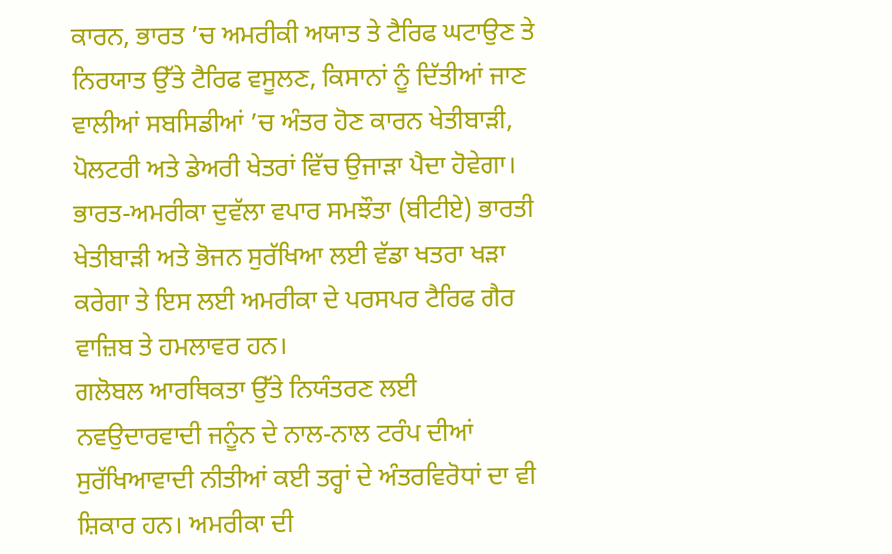ਕਾਰਨ, ਭਾਰਤ ’ਚ ਅਮਰੀਕੀ ਅਯਾਤ ਤੇ ਟੈਰਿਫ ਘਟਾਉਣ ਤੇ ਨਿਰਯਾਤ ਉੱਤੇ ਟੈਰਿਫ ਵਸੂਲਣ, ਕਿਸਾਨਾਂ ਨੂੰ ਦਿੱਤੀਆਂ ਜਾਣ ਵਾਲੀਆਂ ਸਬਸਿਡੀਆਂ ’ਚ ਅੰਤਰ ਹੋਣ ਕਾਰਨ ਖੇਤੀਬਾੜੀ, ਪੋਲਟਰੀ ਅਤੇ ਡੇਅਰੀ ਖੇਤਰਾਂ ਵਿੱਚ ਉਜਾੜਾ ਪੈਦਾ ਹੋਵੇਗਾ। ਭਾਰਤ-ਅਮਰੀਕਾ ਦੁਵੱਲਾ ਵਪਾਰ ਸਮਝੌਤਾ (ਬੀਟੀਏ) ਭਾਰਤੀ ਖੇਤੀਬਾੜੀ ਅਤੇ ਭੋਜਨ ਸੁਰੱਖਿਆ ਲਈ ਵੱਡਾ ਖਤਰਾ ਖੜਾ ਕਰੇਗਾ ਤੇ ਇਸ ਲਈ ਅਮਰੀਕਾ ਦੇ ਪਰਸਪਰ ਟੈਰਿਫ ਗੈਰ ਵਾਜ਼ਿਬ ਤੇ ਹਮਲਾਵਰ ਹਨ।
ਗਲੋਬਲ ਆਰਥਿਕਤਾ ਉੱਤੇ ਨਿਯੰਤਰਣ ਲਈ ਨਵਉਦਾਰਵਾਦੀ ਜਨੂੰਨ ਦੇ ਨਾਲ-ਨਾਲ ਟਰੰਪ ਦੀਆਂ ਸੁਰੱਖਿਆਵਾਦੀ ਨੀਤੀਆਂ ਕਈ ਤਰ੍ਹਾਂ ਦੇ ਅੰਤਰਵਿਰੋਧਾਂ ਦਾ ਵੀ ਸ਼ਿਕਾਰ ਹਨ। ਅਮਰੀਕਾ ਦੀ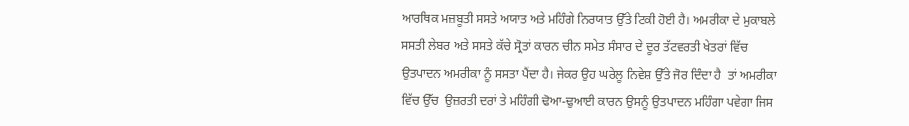ਆਰਥਿਕ ਮਜ਼ਬੂਤੀ ਸਸਤੇ ਅਯਾਤ ਅਤੇ ਮਹਿੰਗੇ ਨਿਰਯਾਤ ਉੱਤੇ ਟਿਕੀ ਹੋਈ ਹੈ। ਅਮਰੀਕਾ ਦੇ ਮੁਕਾਬਲੇ ਸਸਤੀ ਲੇਬਰ ਅਤੇ ਸਸਤੇ ਕੱਚੇ ਸ੍ਰੋਤਾਂ ਕਾਰਨ ਚੀਨ ਸਮੇਤ ਸੰਸਾਰ ਦੇ ਦੂਰ ਤੱਟਵਰਤੀ ਖੇਤਰਾਂ ਵਿੱਚ ਉਤਪਾਦਨ ਅਮਰੀਕਾ ਨੂੰ ਸਸਤਾ ਪੈਂਦਾ ਹੈ। ਜੇਕਰ ਉਹ ਘਰੇਲੂ ਨਿਵੇਸ਼ ਉੱਤੇ ਜੋਰ ਦਿੰਦਾ ਹੈ  ਤਾਂ ਅਮਰੀਕਾ ਵਿੱਚ ਉੱਚ  ਉਜ਼ਰਤੀ ਦਰਾਂ ਤੇ ਮਹਿੰਗੀ ਢੋਆ-ਢੁਆਈ ਕਾਰਨ ਉਸਨੂੰ ਉਤਪਾਦਨ ਮਹਿੰਗਾ ਪਵੇਗਾ ਜਿਸ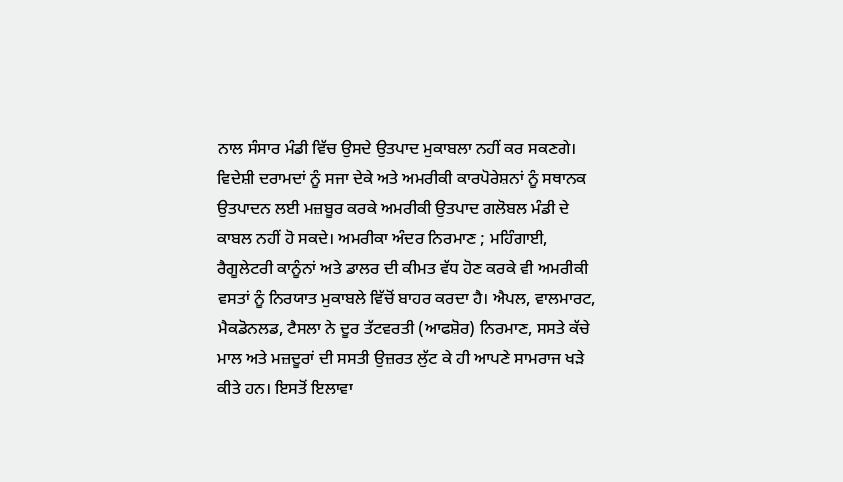ਨਾਲ ਸੰਸਾਰ ਮੰਡੀ ਵਿੱਚ ਉਸਦੇ ਉਤਪਾਦ ਮੁਕਾਬਲਾ ਨਹੀਂ ਕਰ ਸਕਣਗੇ। ਵਿਦੇਸ਼ੀ ਦਰਾਮਦਾਂ ਨੂੰ ਸਜਾ ਦੇਕੇ ਅਤੇ ਅਮਰੀਕੀ ਕਾਰਪੋਰੇਸ਼ਨਾਂ ਨੂੰ ਸਥਾਨਕ ਉਤਪਾਦਨ ਲਈ ਮਜ਼ਬੂਰ ਕਰਕੇ ਅਮਰੀਕੀ ਉਤਪਾਦ ਗਲੋਬਲ ਮੰਡੀ ਦੇ ਕਾਬਲ ਨਹੀਂ ਹੋ ਸਕਦੇ। ਅਮਰੀਕਾ ਅੰਦਰ ਨਿਰਮਾਣ ; ਮਹਿੰਗਾਈ, ਰੈਗੂਲੇਟਰੀ ਕਾਨੂੰਨਾਂ ਅਤੇ ਡਾਲਰ ਦੀ ਕੀਮਤ ਵੱਧ ਹੋਣ ਕਰਕੇ ਵੀ ਅਮਰੀਕੀ ਵਸਤਾਂ ਨੂੰ ਨਿਰਯਾਤ ਮੁਕਾਬਲੇ ਵਿੱਚੋਂ ਬਾਹਰ ਕਰਦਾ ਹੈ। ਐਪਲ, ਵਾਲਮਾਰਟ, ਮੈਕਡੋਨਲਡ, ਟੈਸਲਾ ਨੇ ਦੂਰ ਤੱਟਵਰਤੀ (ਆਫਸ਼ੋਰ) ਨਿਰਮਾਣ, ਸਸਤੇ ਕੱਚੇ ਮਾਲ ਅਤੇ ਮਜ਼ਦੂਰਾਂ ਦੀ ਸਸਤੀ ਉਜ਼ਰਤ ਲੁੱਟ ਕੇ ਹੀ ਆਪਣੇ ਸਾਮਰਾਜ ਖੜੇ ਕੀਤੇ ਹਨ। ਇਸਤੋਂ ਇਲਾਵਾ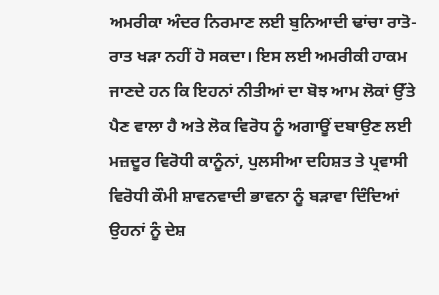ਅਮਰੀਕਾ ਅੰਦਰ ਨਿਰਮਾਣ ਲਈ ਬੁਨਿਆਦੀ ਢਾਂਚਾ ਰਾਤੋ-ਰਾਤ ਖੜਾ ਨਹੀਂ ਹੋ ਸਕਦਾ। ਇਸ ਲਈ ਅਮਰੀਕੀ ਹਾਕਮ ਜਾਣਦੇ ਹਨ ਕਿ ਇਹਨਾਂ ਨੀਤੀਆਂ ਦਾ ਬੋਝ ਆਮ ਲੋਕਾਂ ਉੱਤੇ ਪੈਣ ਵਾਲਾ ਹੈ ਅਤੇ ਲੋਕ ਵਿਰੋਧ ਨੂੰ ਅਗਾਊਂ ਦਬਾਉਣ ਲਈ ਮਜ਼ਦੂਰ ਵਿਰੋਧੀ ਕਾਨੂੰਨਾਂ, ਪੁਲਸੀਆ ਦਹਿਸ਼ਤ ਤੇ ਪ੍ਰਵਾਸੀ ਵਿਰੋਧੀ ਕੌਮੀ ਸ਼ਾਵਨਵਾਦੀ ਭਾਵਨਾ ਨੂੰ ਬੜਾਵਾ ਦਿੰਦਿਆਂ ਉਹਨਾਂ ਨੂੰ ਦੇਸ਼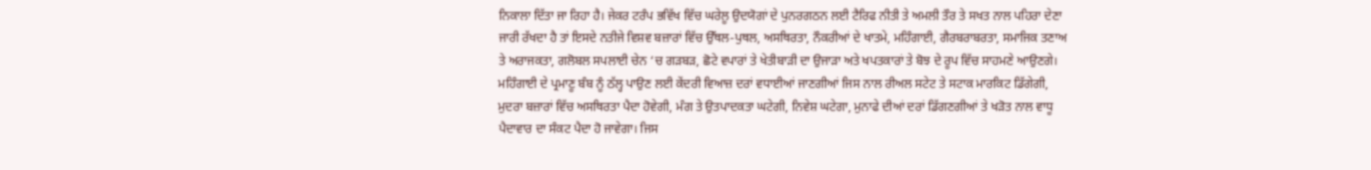ਨਿਕਾਲਾ ਦਿੱਤਾ ਜਾ ਰਿਹਾ ਹੈ। ਜੇਕਰ ਟਰੰਪ ਭਵਿੱਖ ਵਿੱਚ ਘਰੇਲੂ ਉਦਯੋਗਾਂ ਦੇ ਪੁਨਰਗਠਨ ਲਈ ਟੈਰਿਫ ਨੀਤੀ ਤੇ ਅਮਲੀ ਤੌਰ ਤੇ ਸਖਤ ਨਾਲ ਪਹਿਰਾ ਦੇਣਾ ਜਾਰੀ ਰੱਖਦਾ ਹੈ ਤਾਂ ਇਸਦੇ ਨਤੀਜੇ ਵਿਸ਼ਵ ਬਜ਼ਾਰਾਂ ਵਿੱਚ ਉੱਥਲ-ਪੁਥਲ, ਅਸਥਿਰਤਾ, ਨੌਕਰੀਆਂ ਦੇ ਖਾਤਮੇ, ਮਹਿੰਗਾਈ, ਗੈਰਬਰਾਬਰਤਾ, ਸਮਾਜਿਕ ਤਣਾਅ ਤੇ ਅਰਾਜਕਤਾ, ਗਲੋਬਲ ਸਪਲਾਈ ਚੇਨ ‘ਚ ਗੜਬੜ, ਛੋਟੇ ਵਪਾਰਾਂ ਤੇ ਖੇਤੀਬਾੜੀ ਦਾ ਉਜਾੜਾ ਅਤੇ ਖਪਤਕਾਰਾਂ ਤੇ ਬੋਝ ਦੇ ਰੂਪ ਵਿੱਚ ਸਾਹਮਣੇ ਆਉਣਗੇ। ਮਹਿੰਗਾਈ ਦੇ ਪ੍ਰਮਾਣੂ ਬੰਬ ਨੂੰ ਠੱਲ੍ਹ ਪਾਉਣ ਲਈ ਕੇਂਦਰੀ ਵਿਆਜ਼ ਦਰਾਂ ਵਧਾਈਆਂ ਜਾਣਗੀਆਂ ਜਿਸ ਨਾਲ ਰੀਅਲ ਸਟੇਟ ਤੇ ਸਟਾਕ ਮਾਰਕਿਟ ਡਿੱਗੇਗੀ, ਮੁਦਰਾ ਬਜ਼ਾਰਾਂ ਵਿੱਚ ਅਸਥਿਰਤਾ ਪੈਦਾ ਹੋਵੇਗੀ, ਮੰਗ ਤੇ ਉਤਪਾਦਕਤਾ ਘਟੇਗੀ, ਨਿਵੇਸ਼ ਘਟੇਗਾ, ਮੁਨਾਫੇ ਦੀਆਂ ਦਰਾਂ ਡਿੱਗਣਗੀਆਂ ਤੇ ਖੜੋਤ ਨਾਲ ਵਾਧੂ ਪੈਦਾਵਾਰ ਦਾ ਸੰਕਟ ਪੈਦਾ ਹੋ ਜਾਵੇਗਾ। ਜਿਸ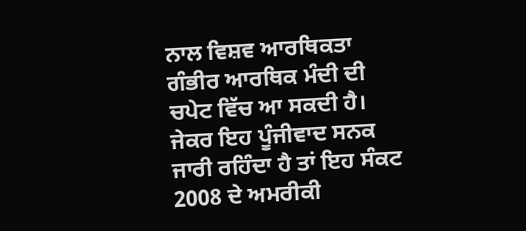ਨਾਲ ਵਿਸ਼ਵ ਆਰਥਿਕਤਾ ਗੰਭੀਰ ਆਰਥਿਕ ਮੰਦੀ ਦੀ ਚਪੇਟ ਵਿੱਚ ਆ ਸਕਦੀ ਹੈ। ਜੇਕਰ ਇਹ ਪੂੰਜੀਵਾਦ ਸਨਕ ਜਾਰੀ ਰਹਿੰਦਾ ਹੈ ਤਾਂ ਇਹ ਸੰਕਟ 2008 ਦੇ ਅਮਰੀਕੀ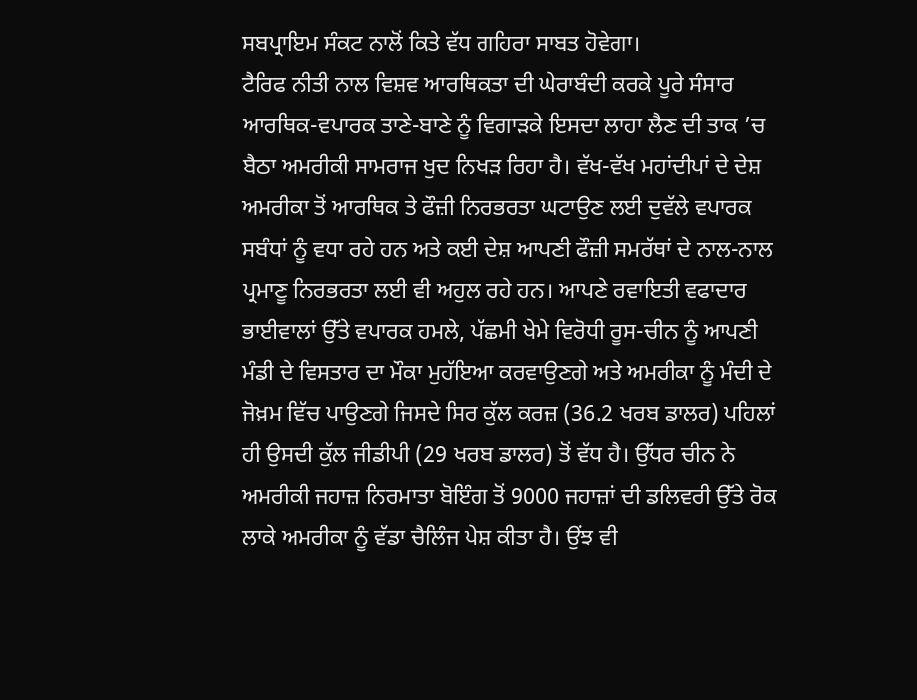ਸਬਪ੍ਰਾਇਮ ਸੰਕਟ ਨਾਲੋਂ ਕਿਤੇ ਵੱਧ ਗਹਿਰਾ ਸਾਬਤ ਹੋਵੇਗਾ।
ਟੈਰਿਫ ਨੀਤੀ ਨਾਲ ਵਿਸ਼ਵ ਆਰਥਿਕਤਾ ਦੀ ਘੇਰਾਬੰਦੀ ਕਰਕੇ ਪੂਰੇ ਸੰਸਾਰ ਆਰਥਿਕ-ਵਪਾਰਕ ਤਾਣੇ-ਬਾਣੇ ਨੂੰ ਵਿਗਾੜਕੇ ਇਸਦਾ ਲਾਹਾ ਲੈਣ ਦੀ ਤਾਕ ’ਚ ਬੈਠਾ ਅਮਰੀਕੀ ਸਾਮਰਾਜ ਖੁਦ ਨਿਖੜ ਰਿਹਾ ਹੈ। ਵੱਖ-ਵੱਖ ਮਹਾਂਦੀਪਾਂ ਦੇ ਦੇਸ਼ ਅਮਰੀਕਾ ਤੋਂ ਆਰਥਿਕ ਤੇ ਫੌਜ਼ੀ ਨਿਰਭਰਤਾ ਘਟਾਉਣ ਲਈ ਦੁਵੱਲੇ ਵਪਾਰਕ ਸਬੰਧਾਂ ਨੂੰ ਵਧਾ ਰਹੇ ਹਨ ਅਤੇ ਕਈ ਦੇਸ਼ ਆਪਣੀ ਫੌਜ਼ੀ ਸਮਰੱਥਾਂ ਦੇ ਨਾਲ-ਨਾਲ ਪ੍ਰਮਾਣੂ ਨਿਰਭਰਤਾ ਲਈ ਵੀ ਅਹੁਲ ਰਹੇ ਹਨ। ਆਪਣੇ ਰਵਾਇਤੀ ਵਫਾਦਾਰ ਭਾਈਵਾਲਾਂ ਉੱਤੇ ਵਪਾਰਕ ਹਮਲੇ, ਪੱਛਮੀ ਖੇਮੇ ਵਿਰੋਧੀ ਰੂਸ-ਚੀਨ ਨੂੰ ਆਪਣੀ ਮੰਡੀ ਦੇ ਵਿਸਤਾਰ ਦਾ ਮੌਕਾ ਮੁਹੱਇਆ ਕਰਵਾਉਣਗੇ ਅਤੇ ਅਮਰੀਕਾ ਨੂੰ ਮੰਦੀ ਦੇ ਜੋਖ਼ਮ ਵਿੱਚ ਪਾਉਣਗੇ ਜਿਸਦੇ ਸਿਰ ਕੁੱਲ ਕਰਜ਼ (36.2 ਖਰਬ ਡਾਲਰ) ਪਹਿਲਾਂ ਹੀ ਉਸਦੀ ਕੁੱਲ ਜੀਡੀਪੀ (29 ਖਰਬ ਡਾਲਰ) ਤੋਂ ਵੱਧ ਹੈ। ਉੱਧਰ ਚੀਨ ਨੇ ਅਮਰੀਕੀ ਜਹਾਜ਼ ਨਿਰਮਾਤਾ ਬੋਇੰਗ ਤੋਂ 9000 ਜਹਾਜ਼ਾਂ ਦੀ ਡਲਿਵਰੀ ਉੱਤੇ ਰੋਕ ਲਾਕੇ ਅਮਰੀਕਾ ਨੂੰ ਵੱਡਾ ਚੈਲਿੰਜ ਪੇਸ਼ ਕੀਤਾ ਹੈ। ਉਂਝ ਵੀ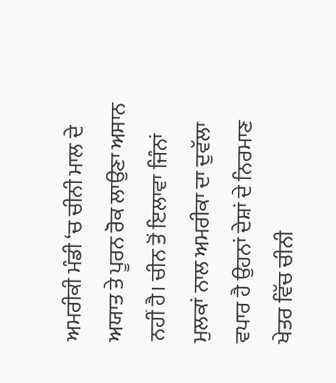ਅਮਰੀਕੀ ਮੰਡੀ ‘ਚ ਚੀਨੀ ਮਾਲ ਦੇ ਅਯਾਤ ਤੇ ਪੂਰਨ ਰੋਕ ਲਾਉਣਾ ਅਸਾਨ ਨਹੀਂ ਹੈ। ਚੀਨ ਤੋਂ ਇਲਾਵਾ ਜਿੰਨਾਂ ਮੁਲਕਾਂ ਨਾਲ ਅਮਰੀਕਾ ਦਾ ਦੁਵੱਲਾ ਵਪਾਰ ਹੈ ਉਹਨਾਂ ਦੇਸ਼ਾਂ ਦੇ ਨਿਰਮਾਣ ਖੇਤਰ ਵਿੱਚ ਚੀਨੀ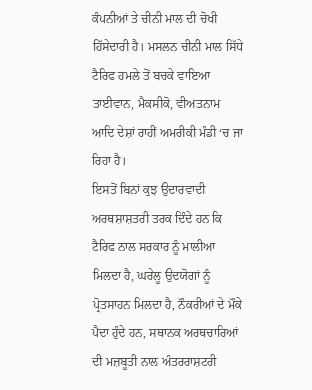ਕੰਪਨੀਆਂ ਤੇ ਚੀਨੀ ਮਾਲ ਦੀ ਚੋਖੀ ਹਿੱਸੇਦਾਰੀ ਹੈ। ਮਸਲਨ ਚੀਨੀ ਮਾਲ ਸਿੱਧੇ ਟੈਰਿਫ ਹਮਲੇ ਤੋਂ ਬਚਕੇ ਵਾਇਆ ਤਾਈਵਾਨ, ਮੈਕਸੀਕੋ, ਵੀਅਤਨਾਮ ਆਦਿ ਦੇਸ਼ਾਂ ਰਾਹੀਂ ਅਮਰੀਕੀ ਮੰਡੀ ‘ਚ ਜਾ ਰਿਹਾ ਹੈ।
ਇਸਤੋਂ ਬਿਨਾਂ ਕੁਝ ਉਦਾਰਵਾਦੀ ਅਰਥਸ਼ਾਸ਼ਤਰੀ ਤਰਕ ਦਿੰਦੇ ਹਨ ਕਿ ਟੈਰਿਫ ਨਾਲ ਸਰਕਾਰ ਨੂੰ ਮਾਲੀਆ ਮਿਲਦਾ ਹੈ, ਘਰੇਲੂ ਉਦਯੋਗਾਂ ਨੂੰ ਪ੍ਰੋਤਸਾਹਨ ਮਿਲਦਾ ਹੈ, ਨੌਕਰੀਆਂ ਦੇ ਮੌਕੇ ਪੈਦਾ ਹੁੰਦੇ ਹਨ, ਸਥਾਨਕ ਅਰਥਚਾਰਿਆਂ ਦੀ ਮਜ਼ਬੂਤੀ ਨਾਲ ਅੰਤਰਰਾਸ਼ਟਰੀ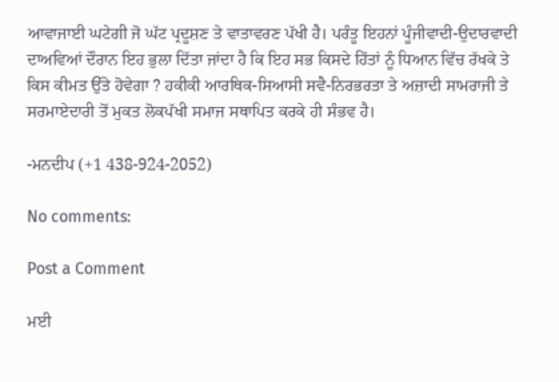ਆਵਾਜਾਈ ਘਟੇਗੀ ਜੋ ਘੱਟ ਪ੍ਰਦੂਸ਼ਣ ਤੇ ਵਾਤਾਵਰਣ ਪੱਖੀ ਹੈ। ਪਰੰਤੂ ਇਹਨਾਂ ਪੂੰਜੀਵਾਦੀ-ਉਦਾਰਵਾਦੀ ਦਾਅਵਿਆਂ ਦੌਰਾਨ ਇਹ ਭੁਲਾ ਦਿੱਤਾ ਜਾਂਦਾ ਹੈ ਕਿ ਇਹ ਸਭ ਕਿਸਦੇ ਹਿੱਤਾਂ ਨੂੰ ਧਿਆਨ ਵਿੱਚ ਰੱਖਕੇ ਤੇ ਕਿਸ ਕੀਮਤ ਉੱਤੇ ਹੋਵੇਗਾ ? ਹਕੀਕੀ ਆਰਥਿਕ-ਸਿਆਸੀ ਸਵੈ-ਨਿਰਭਰਤਾ ਤੇ ਅਜ਼ਾਦੀ ਸਾਮਰਾਜੀ ਤੇ ਸਰਮਾਏਦਾਰੀ ਤੋਂ ਮੁਕਤ ਲੋਕਪੱਖੀ ਸਮਾਜ ਸਥਾਪਿਤ ਕਰਕੇ ਹੀ ਸੰਭਵ ਹੈ।

-ਮਨਦੀਪ (+1 438-924-2052)

No comments:

Post a Comment

ਮਈ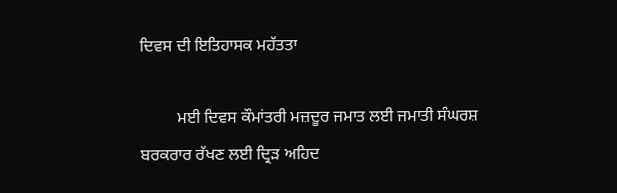ਦਿਵਸ ਦੀ ਇਤਿਹਾਸਕ ਮਹੱਤਤਾ

         ਮਈ ਦਿਵਸ ਕੌਮਾਂਤਰੀ ਮਜ਼ਦੂਰ ਜਮਾਤ ਲਈ ਜਮਾਤੀ ਸੰਘਰਸ਼ ਬਰਕਰਾਰ ਰੱਖਣ ਲਈ ਦ੍ਰਿੜ ਅਹਿਦ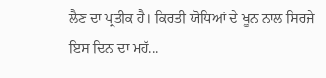ਲੈਣ ਦਾ ਪ੍ਰਤੀਕ ਹੈ। ਕਿਰਤੀ ਯੋਧਿਆਂ ਦੇ ਖੂਨ ਨਾਲ ਸਿਰਜੇ ਇਸ ਦਿਨ ਦਾ ਮਹੱ...